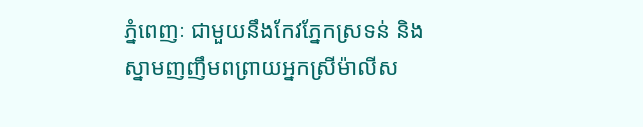ភ្នំពេញៈ ជាមួយនឹងកែវភ្នែកស្រទន់ និងស្នាមញញឹមពព្រាយអ្នកស្រីម៉ាលីស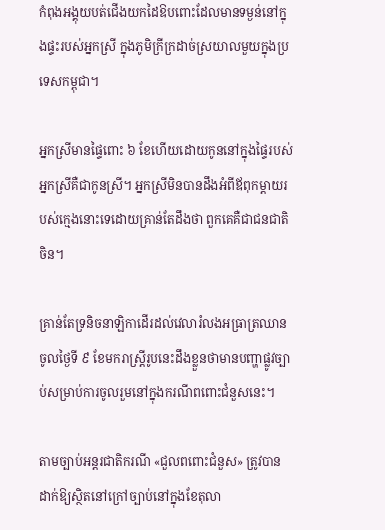កំពុងអង្គុយបត់ជើងយកដៃឱបពោះដែលមានទម្ងន់នៅក្នុងផ្ទះរបស់អ្នកស្រី ក្នុងភូមិក្រីក្រដាច់ស្រយាលមួយក្នុងប្រទេសកម្ពុជា។

អ្នកស្រីមានផ្ទៃពោះ ៦ ខែហើយដោយកូននៅក្នុងផ្ទៃរបស់អ្នកស្រីគឺជាកូនស្រី។ អ្នកស្រីមិនបានដឹងអំពីឪពុកម្តាយរបស់ក្មេងនោះទេដោយគ្រាន់តែដឹងថា ពួកគេគឺជាជនជាតិចិន។

គ្រាន់តែទ្រនិចនាឡិកាដើរដល់វេលារំលងអធ្រាត្រឈានចូលថ្ងៃទី ៩ ខែមករាស្ត្រីរូបនេះដឹងខ្លួនថាមានបញ្ហាផ្លូវច្បាប់សម្រាប់ការចូលរួមនៅក្នុងករណីពពោះជំនួសនេះ។

តាមច្បាប់អន្តរជាតិករណី «ជួលពពោះជំនួស» ត្រូវបានដាក់ឱ្យស្ថិតនៅក្រៅច្បាប់នៅក្នុងខែតុលា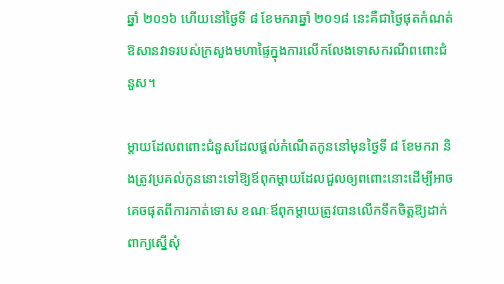ឆ្នាំ ២០១៦ ហើយនៅថ្ងៃទី ៨ ខែមករាឆ្នាំ ២០១៨ នេះគឺជាថ្ងៃផុតកំណត់ ឱសានវាទរបស់ក្រសួងមហាផ្ទៃក្នុងការលើកលែងទោសករណីពពោះជំនួស។

ម្តាយដែលពពោះជំនួសដែលផ្តល់កំណើតកូននៅមុនថ្ងៃទី ៨ ខែមករា និងត្រូវប្រគល់កូននោះទៅឱ្យឪពុកម្តាយដែលជួលឲ្យពពោះនោះដើម្បីអាចគេចផុតពីការកាត់ទោស ខណៈឪពុកម្តាយត្រូវបានលើកទឹកចិត្តឱ្យដាក់ពាក្យស្នើសុំ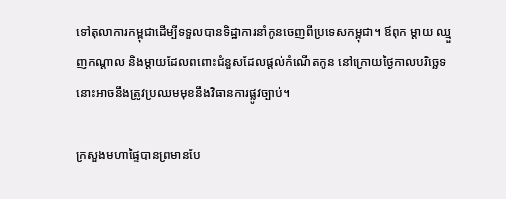ទៅតុលាការកម្ពុជាដើម្បីទទួលបានទិដ្ឋាការនាំកូនចេញពីប្រទេសកម្ពុជា។ ឪពុក ម្តាយ ឈ្មួញកណ្តាល និងម្ដាយដែលពពោះជំនួសដែលផ្តល់កំណើតកូន នៅក្រោយថ្ងៃកាលបរិច្ឆេទនោះអាចនឹងត្រូវប្រឈមមុខនឹងវិធានការផ្លូវច្បាប់។

ក្រសួងមហាផ្ទៃបានព្រមានបែ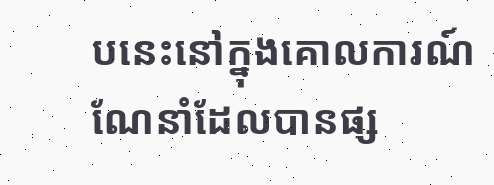បនេះនៅក្នុងគោលការណ៍ណែនាំដែលបានផ្ស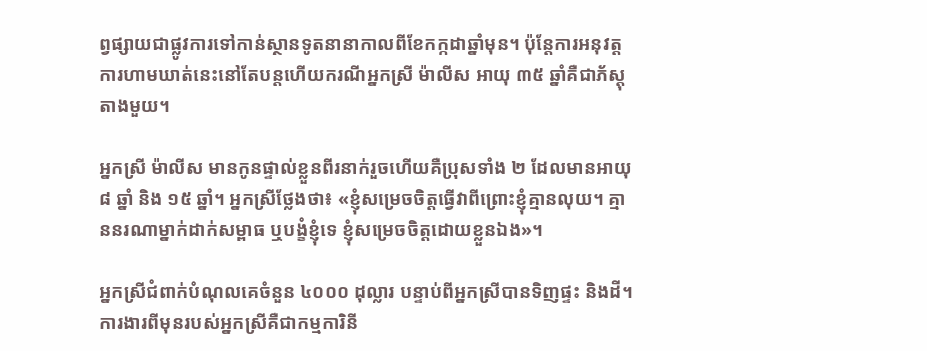ព្វផ្សាយជាផ្លូវការទៅកាន់ស្ថានទូតនានាកាលពីខែកក្កដាឆ្នាំមុន។ ប៉ុន្តែការអនុវត្តការហាមឃាត់នេះនៅតែបន្តហើយករណីអ្នកស្រី ម៉ាលីស អាយុ ៣៥ ឆ្នាំគឺជាភ័ស្តុតាងមួយ។

អ្នកស្រី ម៉ាលីស មានកូនផ្ទាល់ខ្លួនពីរនាក់រួចហើយគឺប្រុសទាំង ២ ដែលមានអាយុ ៨ ឆ្នាំ និង ១៥ ឆ្នាំ។ អ្នកស្រីថ្លែងថា៖ «ខ្ញុំសម្រេចចិត្តធ្វើវាពីព្រោះខ្ញុំគ្មានលុយ។ គ្មាននរណាម្នាក់ដាក់សម្ពាធ ឬបង្ខំខ្ញុំទេ ខ្ញុំសម្រេចចិត្តដោយខ្លួនឯង»។

អ្នកស្រីជំពាក់បំណុលគេចំនួន ៤០០០ ដុល្លារ បន្ទាប់ពីអ្នកស្រីបានទិញផ្ទះ និងដី។ ការងារពីមុនរបស់អ្នកស្រីគឺជាកម្មការិនី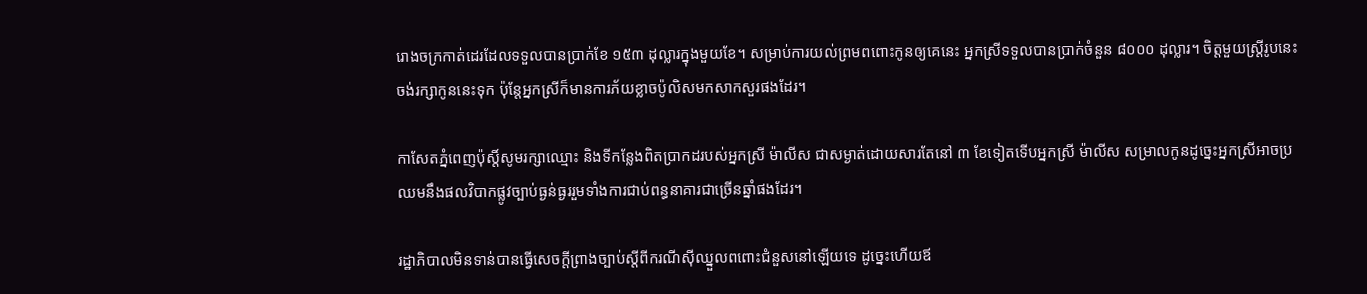រោងចក្រកាត់ដេរដែលទទួលបានប្រាក់ខែ ១៥៣ ដុល្លារក្នុងមួយខែ។ សម្រាប់ការយល់ព្រមពពោះកូនឲ្យគេនេះ អ្នកស្រីទទួលបានប្រាក់ចំនួន ៨០០០ ដុល្លារ។ ចិត្តមួយស្ត្រីរូបនេះចង់រក្សាកូននេះទុក ប៉ុន្តែអ្នកស្រីក៏មានការភ័យខ្លាចប៉ូលិសមកសាកសួរផងដែរ។

កាសែតភ្នំពេញប៉ុស្តិ៍សូមរក្សាឈ្មោះ និងទីកន្លែងពិតប្រាកដរបស់អ្នកស្រី ម៉ាលីស ជាសម្ងាត់ដោយសារតែនៅ ៣ ខែទៀតទើបអ្នកស្រី ម៉ាលីស សម្រាលកូនដូច្នេះអ្នកស្រីអាចប្រឈមនឹងផលវិបាកផ្លូវច្បាប់ធ្ងន់ធ្ងររួមទាំងការជាប់ពន្ធនាគារជាច្រើនឆ្នាំផងដែរ។

រដ្ឋាភិបាលមិនទាន់បានធ្វើសេចក្តីព្រាងច្បាប់ស្តីពីករណីស៊ីឈ្នួលពពោះជំនួសនៅឡើយទេ ដូច្នេះហើយឪ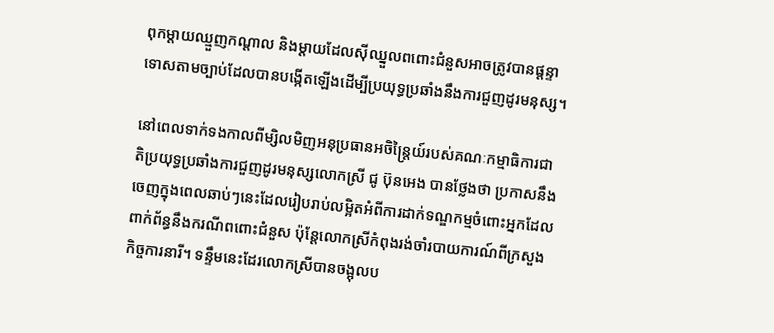ពុកម្តាយឈ្មួញកណ្តាល និងម្តាយដែលស៊ីឈ្នួលពពោះជំនួសអាចត្រូវបានផ្តន្ទាទោសតាមច្បាប់ដែលបានបង្កើតឡើងដើម្បីប្រយុទ្ធប្រឆាំងនឹងការជួញដូរមនុស្ស។

នៅពេលទាក់ទងកាលពីម្សិលមិញអនុប្រធានអចិន្រៃ្តយ៍របស់គណៈកម្មាធិការជាតិប្រយុទ្ធប្រឆាំងការជួញដូរមនុស្សលោកស្រី ជូ ប៊ុនអេង បានថ្លែងថា ប្រកាសនឹងចេញក្នុងពេលឆាប់ៗនេះដែលរៀបរាប់លម្អិតអំពីការដាក់ទណ្ឌកម្មចំពោះអ្នកដែលពាក់ព័ន្ធនឹងករណីពពោះជំនួស ប៉ុន្តែលោកស្រីកំពុងរង់ចាំរបាយការណ៍ពីក្រសួងកិច្ចការនារី។ ទន្ទឹមនេះដែរលោកស្រីបានចង្អុលប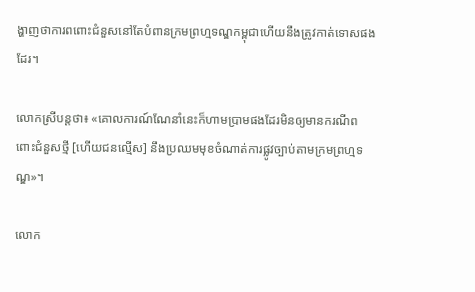ង្ហាញថាការពពោះជំនួសនៅតែបំពានក្រមព្រហ្មទណ្ឌកម្ពុជាហើយនឹងត្រូវកាត់ទោសផងដែរ។

លោកស្រីបន្តថា៖ «គោលការណ៍ណែនាំនេះក៏ហាមប្រាមផងដែរមិនឲ្យមានករណីពពោះជំនួសថ្មី [ហើយជនល្មើស] នឹងប្រឈមមុខចំណាត់ការផ្លូវច្បាប់តាមក្រមព្រហ្មទណ្ឌ»។

លោក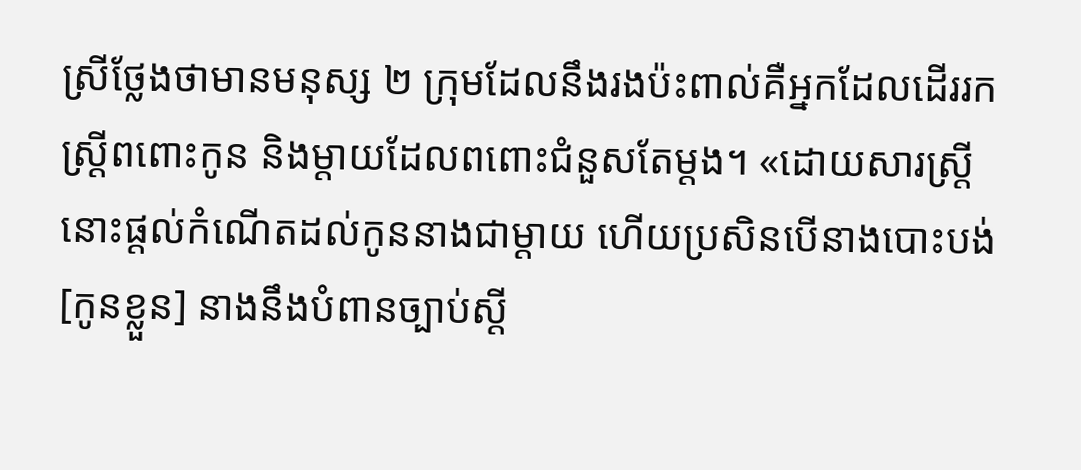ស្រីថ្លែងថាមានមនុស្ស ២ ក្រុមដែលនឹងរងប៉ះពាល់គឺអ្នកដែលដើររកស្ត្រីពពោះកូន និងម្តាយដែលពពោះជំនួសតែម្តង។ «ដោយសារស្ត្រីនោះផ្តល់កំណើតដល់កូននាងជាម្តាយ ហើយប្រសិនបើនាងបោះបង់ [កូនខ្លួន] នាងនឹងបំពានច្បាប់ស្តី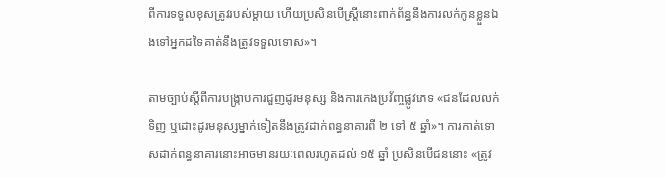ពីការទទួលខុសត្រូវរបស់ម្តាយ ហើយប្រសិនបើស្ត្រីនោះពាក់ព័ន្ធនឹងការលក់កូនខ្លួនឯងទៅអ្នកដទៃគាត់នឹងត្រូវទទួលទោស»។

តាមច្បាប់ស្តីពីការបង្ក្រាបការជួញដូរមនុស្ស និងការកេងប្រវ័ញ្ចផ្លូវភេទ «ជនដែលលក់ ទិញ ឬដោះដូរមនុស្សម្នាក់ទៀតនឹងត្រូវដាក់ពន្ធនាគារពី ២ ទៅ ៥ ឆ្នាំ»។ ការកាត់ទោសដាក់ពន្ធនាគារនោះអាចមានរយៈពេលរហូតដល់ ១៥ ឆ្នាំ ប្រសិនបើជននោះ «ត្រូវ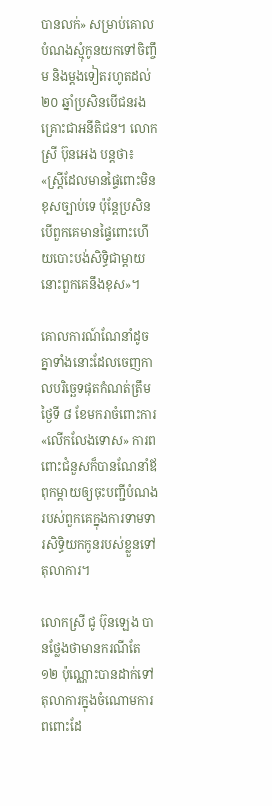បានលក់» សម្រាប់គោលបំណងស្មុំកូនយកទៅចិញ្ចឹម និងម្តងទៀតរហូតដល់ ២០ ឆ្នាំប្រសិនបើជនរងគ្រោះជាអនីតិជន។ លោកស្រី ប៊ុនអេង បន្តថា៖ «ស្ត្រីដែលមានផ្ទៃពោះមិនខុសច្បាប់ទេ ប៉ុន្តែប្រសិនបើពួកគេមានផ្ទៃពោះហើយបោះបង់សិទ្ធិជាម្តាយនោះពួកគេនឹងខុស»។

គោលការណ៍ណែនាំដូចគ្នាទាំងនោះដែលចេញកាលបរិច្ឆេទផុតកំណត់ត្រឹមថ្ងៃទី ៨ ខែមករាចំពោះការ «លើកលែងទោស» ការពពោះជំនួសក៏បានណែនាំឪពុកម្តាយឲ្យចុះបញ្ជីបំណងរបស់ពួកគេក្នុងការទាមទារសិទ្ធិយកកូនរបស់ខ្លួនទៅតុលាការ។

លោកស្រី ជូ ប៊ុនឡេង បានថ្លែងថាមានករណីតែ ១២ ប៉ុណ្ណោះបានដាក់ទៅតុលាការក្នុងចំណោមការពពោះដែ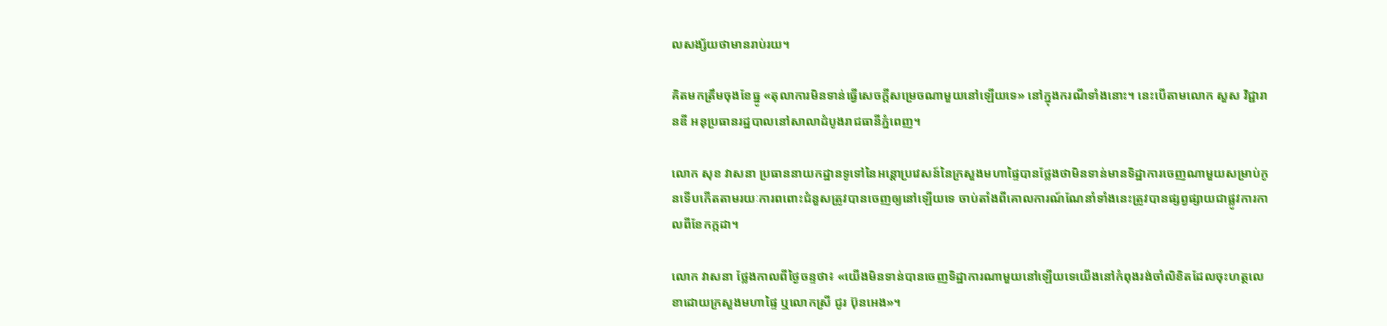លសង្ស័យថាមានរាប់រយ។

គិតមកត្រឹមចុងខែធ្នូ «តុលាការមិនទាន់ធ្វើសេចក្តីសម្រេចណាមួយនៅឡើយទេ» នៅក្នុងករណីទាំងនោះ។ នេះបើតាមលោក សួស វិជ្ជារានឌី អនុប្រធានរដ្ឋបាលនៅសាលាដំបូងរាជធានីភ្នំពេញ។

លោក សុខ វាសនា ប្រធាននាយកដ្ឋានទូទៅនៃអន្តោប្រវេសន៍នៃក្រសួងមហាផ្ទៃបានថ្លែងថាមិនទាន់មានទិដ្ឋាការចេញណាមួយសម្រាប់កូនទើបកើតតាមរយៈការពពោះជំនួសត្រូវបានចេញឲ្យនៅឡើយទេ ចាប់តាំងពីគោលការណ៍ណែនាំទាំងនេះត្រូវបានផ្សព្វផ្សាយជាផ្លូវការកាលពីខែកក្កដា។

លោក វាសនា ថ្លែងកាលពីថ្ងៃចន្ទថា៖ «យើងមិនទាន់បានចេញទិដ្ឋាការណាមួយនៅឡើយទេយើងនៅកំពុងរង់ចាំលិខិតដែលចុះហត្ថលេខាដោយក្រសួងមហាផ្ទៃ ឬលោកស្រី ជូរ ប៊ុនអេង»។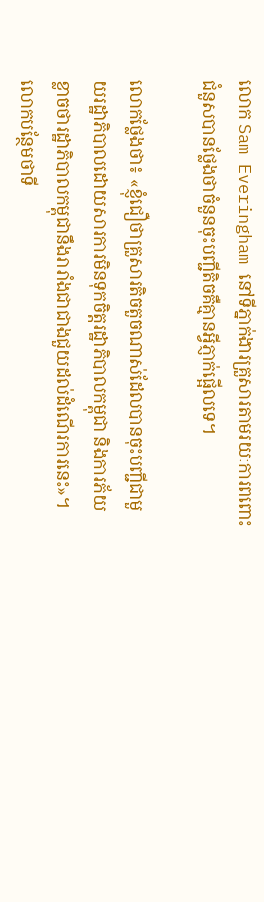លោក Sam Everingham នៅទីភ្នាក់ងារគ្រួសារតាមរយៈការពពោះជំនួសបានថ្លែងថាចំនួនចុះបញ្ជីតិចគឺគ្មានអ្វីភ្ញាក់ផ្អើលទេ។

លោកថ្លែងថា៖ «ខ្ញុំជឿថាគ្រួសារតិចតួចណាស់ដែលបានចុះបញ្ជីជាមួយរដ្ឋាភិបាលដោយសារការមិនទុកចិត្តរដ្ឋាភិបាលកម្ពុជា និងការភ័យខ្លាចថារដ្ឋាភិបាលកម្ពុជានឹងរារាំងជាជាងជួយដល់ដំណើរការនេះ»។ លោកបន្ថែមថាទី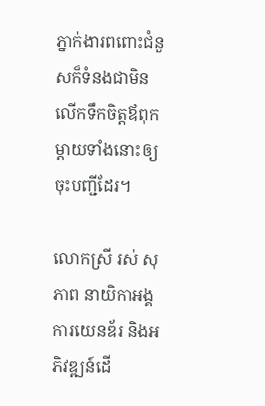ភ្នាក់ងារពពោះជំនួសក៏ទំនងជាមិនលើកទឹកចិត្តឪពុកម្តាយទាំងនោះឲ្យចុះបញ្ជីដែរ។

លោកស្រី រស់ សុភាព នាយិកាអង្គការយេនឌ័រ និងអភិវឌ្ឍន៍ដើ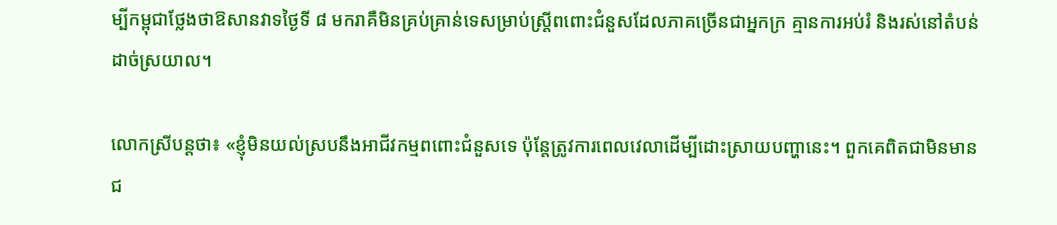ម្បីកម្ពុជាថ្លែងថាឱសានវាទថ្ងៃទី ៨ មករាគឺមិនគ្រប់គ្រាន់ទេសម្រាប់ស្ត្រីពពោះជំនួសដែលភាគច្រើនជាអ្នកក្រ គ្មានការអប់រំ និងរស់នៅតំបន់ដាច់ស្រយាល។

លោកស្រីបន្តថា៖ «ខ្ញុំមិនយល់ស្របនឹងអាជីវកម្មពពោះជំនួសទេ ប៉ុន្តែត្រូវការពេលវេលាដើម្បីដោះស្រាយបញ្ហានេះ។ ពួកគេពិតជាមិនមានជ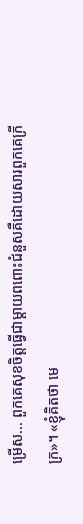ម្រើស... ពួកគេសុខចិត្តធ្វើជាម្តាយពពោះជំនួសគឺដោយសារពួកគេក្រីក្រ»។ «ខ្ញុំគិតថា មេ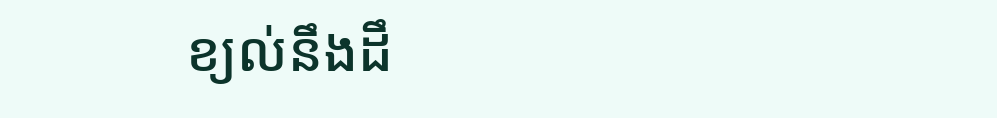ខ្យល់នឹងដឹ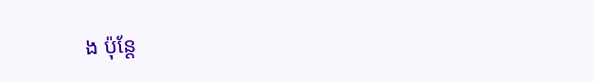ង ប៉ុន្តែ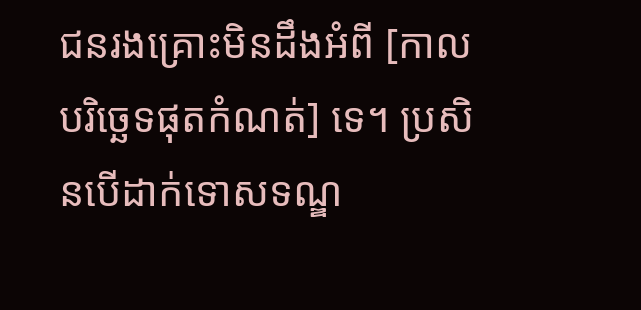ជនរងគ្រោះមិនដឹងអំពី [កាលបរិច្ឆេទផុតកំណត់] ទេ។ ប្រសិនបើដាក់ទោសទណ្ឌ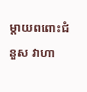ម្តាយពពោះជំនួស វាហា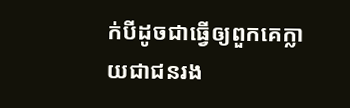ក់បីដូចជាធ្វើឲ្យពួកគេក្លាយជាជនរង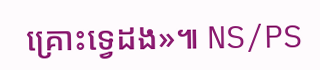គ្រោះទ្វេដង»៕ NS/PS